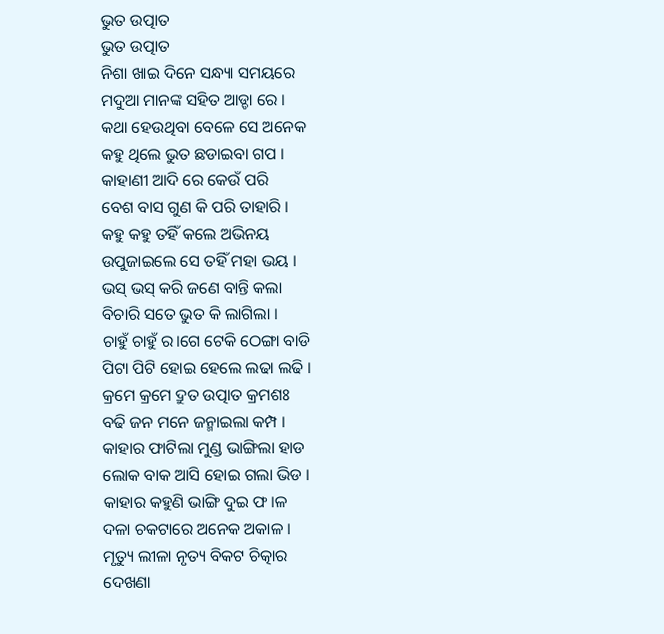ଭୁତ ଉତ୍ପାତ
ଭୁତ ଉତ୍ପାତ
ନିଶା ଖାଇ ଦିନେ ସନ୍ଧ୍ୟା ସମୟରେ
ମଦୁଆ ମାନଙ୍କ ସହିତ ଆଡ୍ଡା ରେ ।
କଥା ହେଉଥିବା ବେଳେ ସେ ଅନେକ
କହୁ ଥିଲେ ଭୁତ ଛଡାଇବା ଗପ ।
କାହାଣୀ ଆଦି ରେ କେଉଁ ପରି
ବେଶ ବାସ ଗୁଣ କି ପରି ତାହାରି ।
କହୁ କହୁ ତହିଁ କଲେ ଅଭିନୟ
ଉପୁଜାଇଲେ ସେ ତହିଁ ମହା ଭୟ ।
ଭସ୍ ଭସ୍ କରି ଜଣେ ବାନ୍ତି କଲା
ବିଚାରି ସତେ ଭୁତ କି ଲାଗିଲା ।
ଚାହୁଁ ଚାହୁଁ ର।ଗେ ଟେକି ଠେଙ୍ଗା ବାଡି
ପିଟା ପିଟି ହୋଇ ହେଲେ ଲଢା ଲଢି ।
କ୍ରମେ କ୍ରମେ ଦ୍ରୁତ ଉତ୍ପାତ କ୍ରମଶଃ
ବଢି ଜନ ମନେ ଜନ୍ମାଇଲା କମ୍ପ ।
କାହାର ଫାଟିଲା ମୁଣ୍ଡ ଭାଙ୍ଗିଲା ହାଡ
ଲୋକ ବାକ ଆସି ହୋଇ ଗଲା ଭିଡ ।
କାହାର କହୁଣି ଭାଙ୍ଗି ଦୁଇ ଫ।ଳ
ଦଳା ଚକଟାରେ ଅନେକ ଅକାଳ ।
ମୃତ୍ୟୁ ଲୀଳା ନୃତ୍ୟ ବିକଟ ଚିତ୍କାର
ଦେଖଣା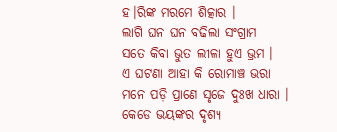ହ।ରିଙ୍କ ମରମେ ଶିତ୍କାର ।
ଲାଗି ଘନ ଘନ ବଢିଲା ସଂଗ୍ରାମ
ସତେ କିବା ଭୁତ ଲୀଳା ହୁଏ ଭ୍ରମ ।
ଏ ଘଟଣା ଆହା କି ରୋମାଞ୍ଚ ଭରା
ମନେ ପଡ଼ି ପ୍ରାଣେ ସୃଜେ ଦୁଃଖ ଧାରା ।
କେଡେ ଭୟଙ୍କର ଦୃଶ୍ୟ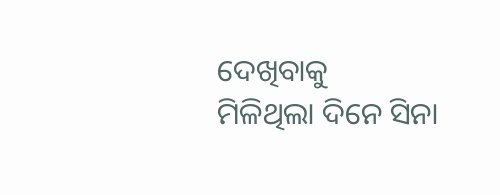ଦେଖିବାକୁ
ମିଳିଥିଲା ଦିନେ ସିନା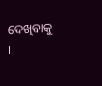ଦେଖିବାକୁ ।